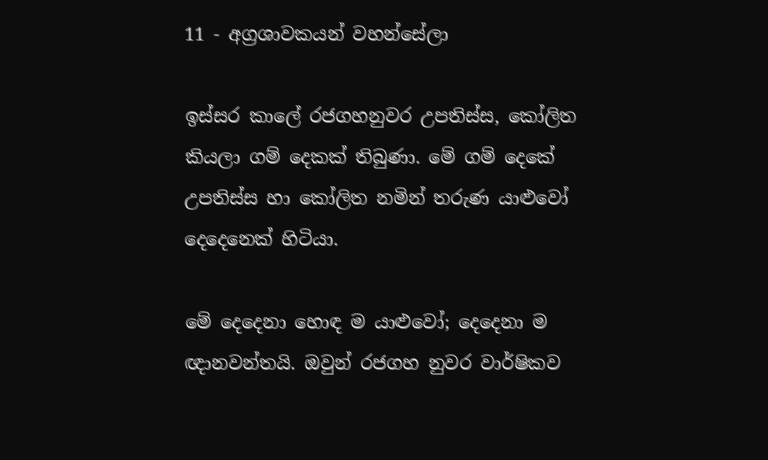11 - අග්‍රශාවකයන් වහන්සේලා

ඉස්සර කාලේ රජගහනුවර උපතිස්ස, කෝලිත කියලා ගම් දෙකක් තිබුණා. මේ ගම් දෙකේ උපතිස්ස හා කෝලිත නමින් තරුණ යාළුවෝ දෙදෙනෙක් හිටියා.

මේ දෙදෙනා හොඳ ම යාළුවෝ; දෙදෙනා ම ඥානවන්තයි. ඔවුන් රජගහ නුවර වාර්ෂිකව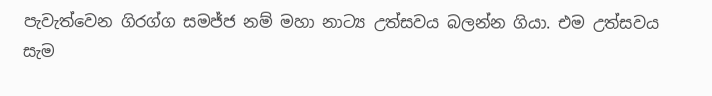පැවැත්වෙන ගිරග්ග සමජ්ජ නම් මහා නාට්‍ය උත්සවය බලන්න ගියා. එම උත්සවය සැම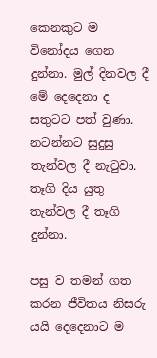කෙනකුට ම විනෝදය ගෙන දුන්නා. මුල් දිනවල දී මේ දෙදෙනා ද සතුටට පත් වුණා. නටන්නට සුදුසු තැන්වල දී නැටුවා. තෑගි දිය යුතු තැන්වල දී තෑගි දුන්නා.

පසු ව තමන් ගත කරන ජීවිතය නිසරු යයි දෙදෙනාට ම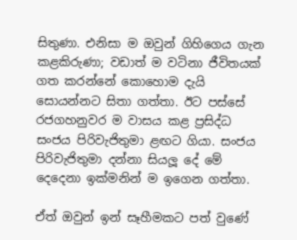සිතුණා. එනිසා ම ඔවුන් ගිහිගෙය ගැන කළකිරුණා; වඩාත් ම වටිනා ජීවිතයක් ගත කරන්නේ කොහොම දැයි සොයන්නට සිතා ගත්තා. ඊට පස්සේ රජගහනුවර ම වාසය කළ ප්‍රසිද්ධ සංජය පිරිවැජිතුමා ළඟට ගියා. සංජය පිරිවැජිතුමා දන්නා සියලූ දේ මේ දෙදෙනා ඉක්මනින් ම ඉගෙන ගත්තා.

ඒත් ඔවුන් ඉන් සෑහීමකට පත් වුණේ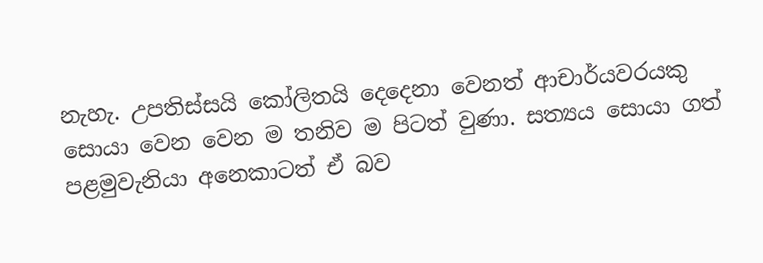නැහැ. උපතිස්සයි කෝලිතයි දෙදෙනා වෙනත් ආචාර්යවරයකු සොයා වෙන වෙන ම තනිව ම පිටත් වුණා. සත්‍යය සොයා ගත් පළමුවැනියා අනෙකාටත් ඒ බව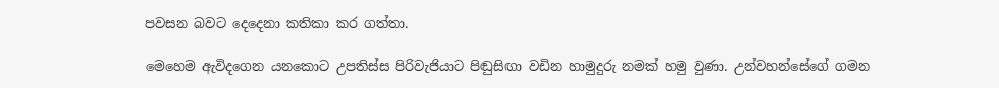පවසන බවට දෙදෙනා කතිකා කර ගත්තා.

මෙහෙම ඇවිදගෙන යනකොට උපතිස්ස පිරිවැජියාට පිඬුසිඟා වඩින හාමුදුරු නමක් හමු වුණා. උන්වහන්සේගේ ගමන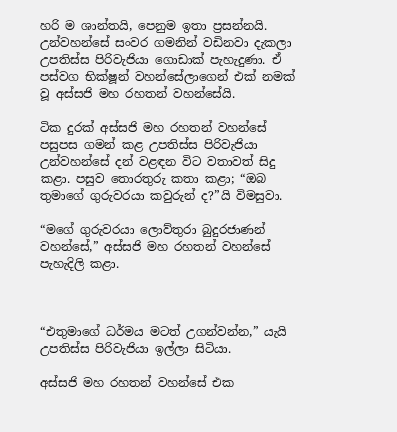හරි ම ශාන්තයි, පෙනුම ඉතා ප්‍රසන්නයි. උන්වහන්සේ සංවර ගමනින් වඩිනවා දැකලා උපතිස්ස පිරිවැජියා ගොඩාක් පැහැදුණා. ඒ පස්වග භික්ෂූන් වහන්සේලාගෙන් එක් නමක් වූ අස්සජි මහ රහතන් වහන්සේයි.

ටික දුරක් අස්සජි මහ රහතන් වහන්සේ පසුපස ගමන් කළ උපතිස්ස පිරිවැජියා උන්වහන්සේ දන් වළඳන විට වතාවත් සිදු කළා. පසුව තොරතුරු කතා කළා; “ඔබ තුමාගේ ගුරුවරයා කවුරුන් ද?”යි විමසුවා.

“මගේ ගුරුවරයා ලොව්තුරා බුදුරජාණන් වහන්සේ,” අස්සජි මහ රහතන් වහන්සේ පැහැදිලි කළා.



“එතුමාගේ ධර්මය මටත් උගන්වන්න,” යැයි උපතිස්ස පිරිවැජියා ඉල්ලා සිටියා.

අස්සජි මහ රහතන් වහන්සේ එක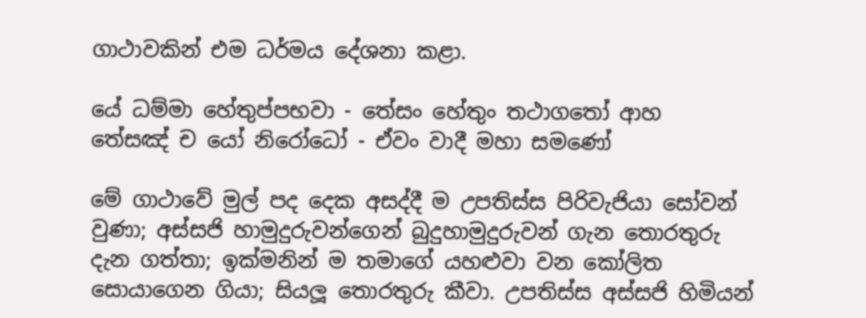ගාථාවකින් එම ධර්මය දේශනා කළා.

යේ ධම්මා හේතුප්පභවා - තේසං හේතුං තථාගතෝ ආහ
තේසඤ් ච යෝ නිරෝධෝ - ඒවං වාදී මහා සමණෝ

මේ ගාථාවේ මුල් පද දෙක අසද්දී ම උපතිස්ස පිරිවැජියා සෝවන් වුණා; අස්සජි හාමුදුරුවන්ගෙන් බුදුහාමුදුරුවන් ගැන තොරතුරු දැන ගත්තා; ඉක්මනින් ම තමාගේ යහළුවා වන කෝලිත සොයාගෙන ගියා; සියලූ තොරතුරු කීවා. උපතිස්ස අස්සජි හිමියන්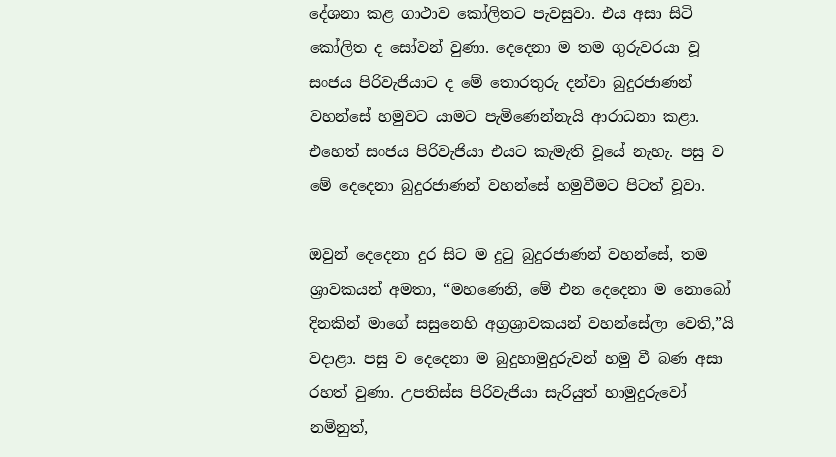දේශනා කළ ගාථාව කෝලිතට පැවසුවා. එය අසා සිටි කෝලිත ද සෝවන් වුණා. දෙදෙනා ම තම ගුරුවරයා වූ සංජය පිරිවැජියාට ද මේ තොරතුරු දන්වා බුදුරජාණන් වහන්සේ හමුවට යාමට පැමිණෙන්නැයි ආරාධනා කළා. එහෙත් සංජය පිරිවැජියා එයට කැමැති වූයේ නැහැ. පසු ව මේ දෙදෙනා බුදුරජාණන් වහන්සේ හමුවීමට පිටත් වූවා.

ඔවුන් දෙදෙනා දුර සිට ම දුටු බුදුරජාණන් වහන්සේ, තම ශ්‍රාවකයන් අමතා, “මහණෙනි, මේ එන දෙදෙනා ම නොබෝ දිනකින් මාගේ සසුනෙහි අග්‍රශ්‍රාවකයන් වහන්සේලා වෙති,”යි වදාළා. පසු ව දෙදෙනා ම බුදුහාමුදුරුවන් හමු වී බණ අසා රහත් වුණා. උපතිස්ස පිරිවැජියා සැරියුත් හාමුදුරුවෝ නමිනුත්,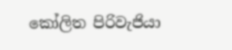කෝලිත පිරිවැජියා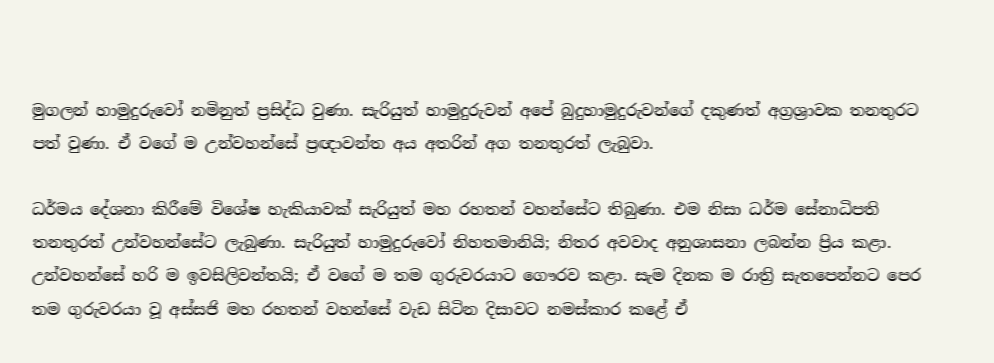මුගලන් හාමුදුරුවෝ නමිනුත් ප්‍රසිද්ධ වුණා. සැරියුත් හාමුදුරුවන් අපේ බුදුහාමුදුරුවන්ගේ දකුණත් අග්‍රශ්‍රාවක තනතුරට පත් වුණා. ඒ වගේ ම උන්වහන්සේ ප්‍රඥාවන්ත අය අතරින් අග තනතුරත් ලැබුවා.

ධර්මය දේශනා කිරීමේ විශේෂ හැකියාවක් සැරියුත් මහ රහතන් වහන්සේට තිබුණා. එම නිසා ධර්ම සේනාධිපති තනතුරත් උන්වහන්සේට ලැබුණා. සැරියුත් හාමුදුරුවෝ නිහතමානියි; නිතර අවවාද අනුශාසනා ලබන්න ප්‍රිය කළා. උන්වහන්සේ හරි ම ඉවසිලිවන්තයි; ඒ වගේ ම තම ගුරුවරයාට ගෞරව කළා. සැම දිනක ම රාත්‍රි සැතපෙන්නට පෙර තම ගුරුවරයා වූ අස්සජි මහ රහතන් වහන්සේ වැඩ සිටින දිසාවට නමස්කාර කළේ ඒ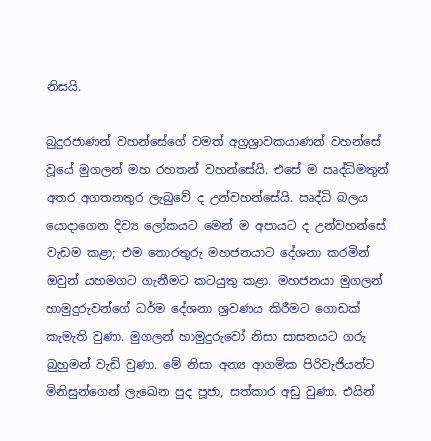නිසයි.

බුදුරජාණන් වහන්සේගේ වමත් අග්‍රශ්‍රාවකයාණන් වහන්සේ වූයේ මුගලන් මහ රහතන් වහන්සේයි. එසේ ම ඍද්ධිමතුන් අතර අගතනතුර ලැබුවේ ද උන්වහන්සේයි. ඍද්ධි බලය යොදාගෙන දිව්‍ය ලෝකයට මෙන් ම අපායට ද උන්වහන්සේ වැඩම කළා; එම තොරතුරු මහජනයාට දේශනා කරමින් ඔවුන් යහමගට ගැනීමට කටයුතු කළා. මහජනයා මුගලන් හාමුදුරුවන්ගේ ධර්ම දේශනා ශ්‍රවණය කිරීමට ගොඩක් කැමැති වුණා. මුගලන් හාමුදුරුවෝ නිසා සාසනයට ගරු බුහුමන් වැඩි වුණා. මේ නිසා අන්‍ය ආගමික පිරිවැජියන්ට මිනිසුන්ගෙන් ලැඛෙන පුද පූජා, සත්කාර අඩු වුණා. එයින්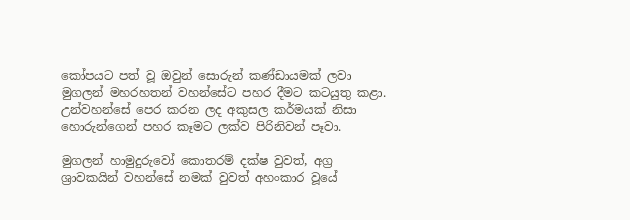කෝපයට පත් වූ ඔවුන් සොරුන් කණ්ඩායමක් ලවා මුගලන් මහරහතන් වහන්සේට පහර දීමට කටයුතු කළා. උන්වහන්සේ පෙර කරන ලද අකුසල කර්මයක් නිසා හොරුන්ගෙන් පහර කෑමට ලක්ව පිරිනිවන් පෑවා.

මුගලන් හාමුදුරුවෝ කොතරම් දක්ෂ වුවත්, අග්‍ර ශ්‍රාවකයින් වහන්සේ නමක් වුවත් අහංකාර වූයේ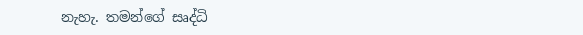නැහැ. තමන්ගේ සෘද්ධි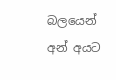බලයෙන් අන් අයට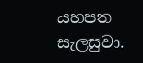යහපත සැලසුවා.